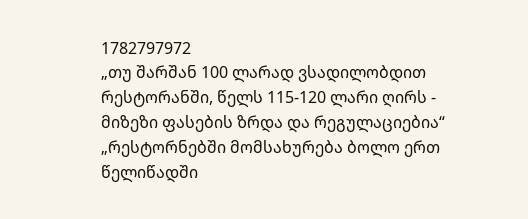1782797972
„თუ შარშან 100 ლარად ვსადილობდით რესტორანში, წელს 115-120 ლარი ღირს - მიზეზი ფასების ზრდა და რეგულაციებია“
„რესტორნებში მომსახურება ბოლო ერთ წელიწადში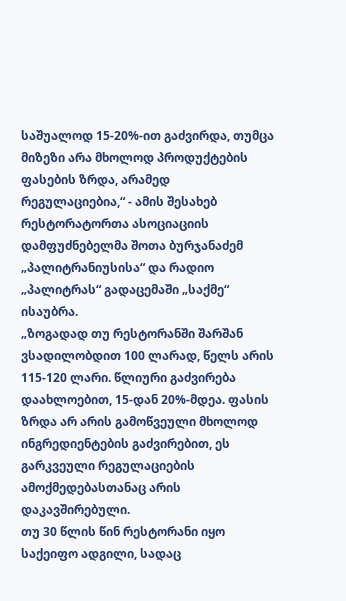საშუალოდ 15-20%-ით გაძვირდა, თუმცა მიზეზი არა მხოლოდ პროდუქტების ფასების ზრდა, არამედ რეგულაციებია,“ - ამის შესახებ რესტორატორთა ასოციაციის დამფუძნებელმა შოთა ბურჯანაძემ „პალიტრანიუსისა“ და რადიო „პალიტრას“ გადაცემაში „საქმე“ ისაუბრა.
„ზოგადად თუ რესტორანში შარშან ვსადილობდით 100 ლარად, წელს არის 115-120 ლარი. წლიური გაძვირება დაახლოებით, 15-დან 20%-მდეა. ფასის ზრდა არ არის გამოწვეული მხოლოდ ინგრედიენტების გაძვირებით, ეს გარკვეული რეგულაციების ამოქმედებასთანაც არის დაკავშირებული.
თუ 30 წლის წინ რესტორანი იყო საქეიფო ადგილი, სადაც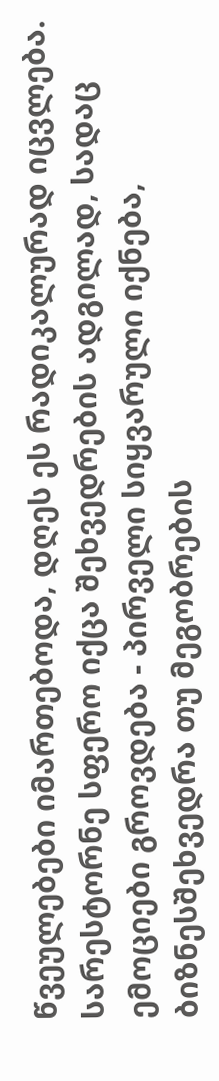წვეულებები იმართებოდა, დღეს ეს რადიკალურად იცვლება. სარესტორნე სფერო იქცა შეხვედრების ადგილად, სადაც ემოციები გროვდება - პირველი სიყვარული იქნება, ბიზნესშეხვედრა თუ მეგობრების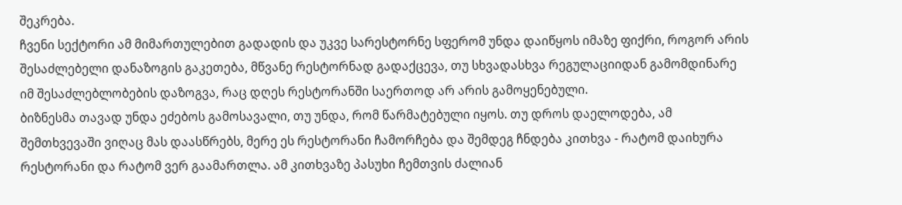შეკრება.
ჩვენი სექტორი ამ მიმართულებით გადადის და უკვე სარესტორნე სფერომ უნდა დაიწყოს იმაზე ფიქრი, როგორ არის შესაძლებელი დანაზოგის გაკეთება, მწვანე რესტორნად გადაქცევა, თუ სხვადასხვა რეგულაციიდან გამომდინარე იმ შესაძლებლობების დაზოგვა, რაც დღეს რესტორანში საერთოდ არ არის გამოყენებული.
ბიზნესმა თავად უნდა ეძებოს გამოსავალი, თუ უნდა, რომ წარმატებული იყოს. თუ დროს დაელოდება, ამ შემთხვევაში ვიღაც მას დაასწრებს, მერე ეს რესტორანი ჩამორჩება და შემდეგ ჩნდება კითხვა - რატომ დაიხურა რესტორანი და რატომ ვერ გაამართლა. ამ კითხვაზე პასუხი ჩემთვის ძალიან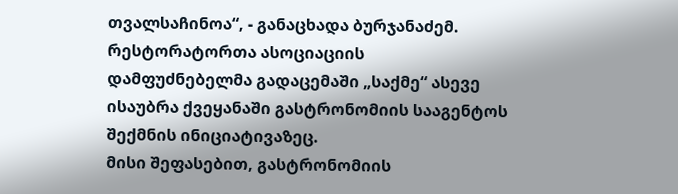თვალსაჩინოა“, - განაცხადა ბურჯანაძემ.
რესტორატორთა ასოციაციის დამფუძნებელმა გადაცემაში „საქმე“ ასევე ისაუბრა ქვეყანაში გასტრონომიის სააგენტოს შექმნის ინიციატივაზეც.
მისი შეფასებით, გასტრონომიის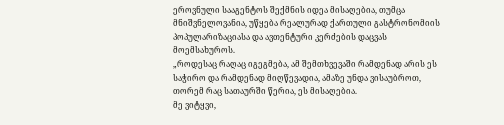ეროვნული სააგენტოს შექმნის იდეა მისაღებია, თუმცა მნიშვნელოვანია, უწყება რეალურად ქართული გასტრონომიის პოპულარიზაციასა და ავთენტური კერძების დაცვას მოემსახუროს.
„როდესაც რაღაც იგეგმება, ამ შემთხვევაში რამდენად არის ეს საჭირო და რამდენად მიღწევადია, ამაზე უნდა ვისაუბროთ, თორემ რაც სათაურში წერია, ეს მისაღებია.
მე ვიტყვი,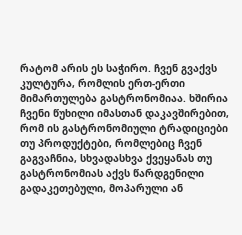რატომ არის ეს საჭირო. ჩვენ გვაქვს კულტურა, რომლის ერთ-ერთი მიმართულება გასტრონომიაა. ხშირია ჩვენი წუხილი იმასთან დაკავშირებით, რომ ის გასტრონომიული ტრადიციები თუ პროდუქტები, რომლებიც ჩვენ გაგვაჩნია, სხვადასხვა ქვეყანას თუ გასტრონომიას აქვს წარდგენილი გადაკეთებული, მოპარული ან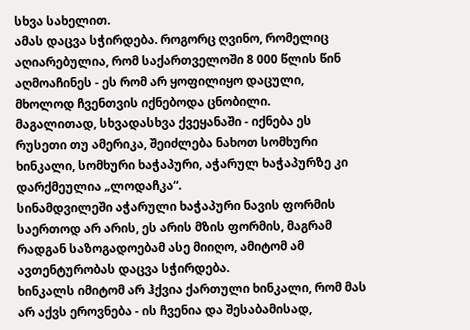სხვა სახელით.
ამას დაცვა სჭირდება. როგორც ღვინო, რომელიც აღიარებულია, რომ საქართველოში 8 000 წლის წინ აღმოაჩინეს - ეს რომ არ ყოფილიყო დაცული, მხოლოდ ჩვენთვის იქნებოდა ცნობილი.
მაგალითად, სხვადასხვა ქვეყანაში - იქნება ეს რუსეთი თუ ამერიკა, შეიძლება ნახოთ სომხური ხინკალი, სომხური ხაჭაპური, აჭარულ ხაჭაპურზე კი დარქმეულია „ლოდაჩკა“.
სინამდვილეში აჭარული ხაჭაპური ნავის ფორმის საერთოდ არ არის, ეს არის მზის ფორმის, მაგრამ რადგან საზოგადოებამ ასე მიიღო, ამიტომ ამ ავთენტურობას დაცვა სჭირდება.
ხინკალს იმიტომ არ ჰქვია ქართული ხინკალი, რომ მას არ აქვს ეროვნება - ის ჩვენია და შესაბამისად,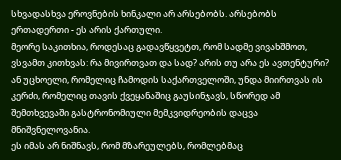სხვადასხვა ეროვნების ხინკალი არ არსებობს. არსებობს ერთადერთი - ეს არის ქართული.
მეორე საკითხია, როდესაც გადავწყვეტთ, რომ სადმე ვივახშმოთ, ვსვამთ კითხვას: რა მივირთვათ და სად? არის თუ არა ეს ავთენტური? ან უცხოელი, რომელიც ჩამოდის საქართველოში, უნდა მიირთვას ის კერძი, რომელიც თავის ქვეყანაშიც გაუსინჯავს, სწორედ ამ შემთხვევაში გასტრონომიული მემკვიდრეობის დაცვა მნიშვნელოვანია.
ეს იმას არ ნიშნავს, რომ მზარეულებს, რომლებმაც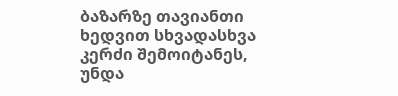ბაზარზე თავიანთი ხედვით სხვადასხვა კერძი შემოიტანეს, უნდა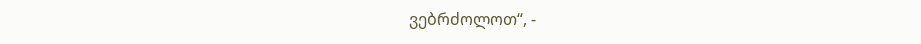ვებრძოლოთ“, -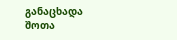განაცხადა შოთა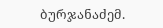ბურჯანაძემ.